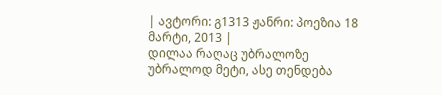| ავტორი: გ1313 ჟანრი: პოეზია 18 მარტი, 2013 |
დილაა რაღაც უბრალოზე უბრალოდ მეტი, ასე თენდება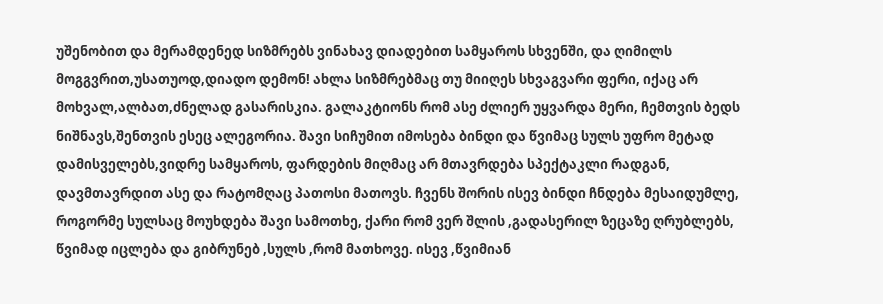უშენობით და მერამდენედ სიზმრებს ვინახავ დიადებით სამყაროს სხვენში, და ღიმილს მოგგვრით,უსათუოდ,დიადო დემონ! ახლა სიზმრებმაც თუ მიიღეს სხვაგვარი ფერი, იქაც არ მოხვალ,ალბათ,ძნელად გასარისკია. გალაკტიონს რომ ასე ძლიერ უყვარდა მერი, ჩემთვის ბედს ნიშნავს,შენთვის ესეც ალეგორია. შავი სიჩუმით იმოსება ბინდი და წვიმაც სულს უფრო მეტად დამისველებს,ვიდრე სამყაროს, ფარდების მიღმაც არ მთავრდება სპექტაკლი რადგან, დავმთავრდით ასე და რატომღაც პათოსი მათოვს. ჩვენს შორის ისევ ბინდი ჩნდება მესაიდუმლე, როგორმე სულსაც მოუხდება შავი სამოთხე, ქარი რომ ვერ შლის ,გადასერილ ზეცაზე ღრუბლებს, წვიმად იცლება და გიბრუნებ ,სულს ,რომ მათხოვე. ისევ ,წვიმიან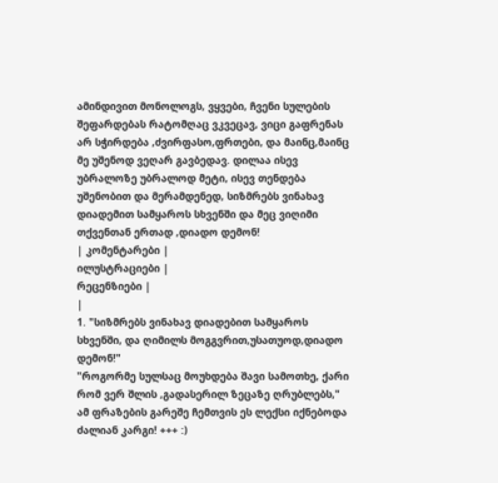ამინდივით მონოლოგს, ვყვები, ჩვენი სულების შეფარდებას რატომღაც ვკვეცავ, ვიცი გაფრენას არ სჭირდება ,ძვირფასო,ფრთები, და მაინც,მაინც მე უშენოდ ვეღარ გავბედავ. დილაა ისევ უბრალოზე უბრალოდ მეტი, ისევ თენდება უშენობით და მერამდენედ, სიზმრებს ვინახავ დიადემით სამყაროს სხვენში და მეც ვიღიმი თქვენთან ერთად ,დიადო დემონ!
| კომენტარები |
ილუსტრაციები |
რეცენზიები |
|
1. "სიზმრებს ვინახავ დიადებით სამყაროს სხვენში, და ღიმილს მოგგვრით,უსათუოდ,დიადო დემონ!"
"როგორმე სულსაც მოუხდება შავი სამოთხე, ქარი რომ ვერ შლის ,გადასერილ ზეცაზე ღრუბლებს,"
ამ ფრაზების გარეშე ჩემთვის ეს ლექსი იქნებოდა ძალიან კარგი! +++ :)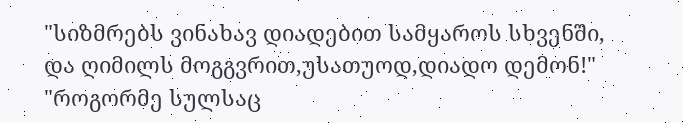"სიზმრებს ვინახავ დიადებით სამყაროს სხვენში, და ღიმილს მოგგვრით,უსათუოდ,დიადო დემონ!"
"როგორმე სულსაც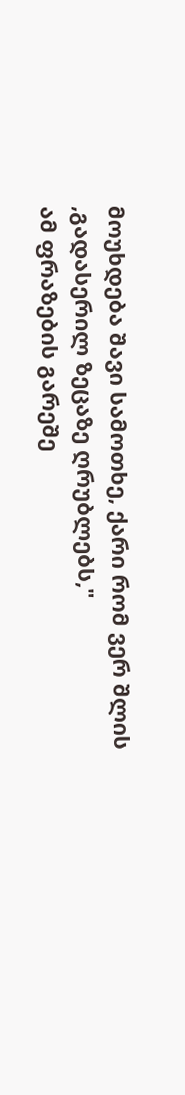მოუხდება შავი სამოთხე, ქარი რომ ვერ შლის ,გადასერილ ზეცაზე ღრუბლებს,"
ამ ფრაზების გარეშე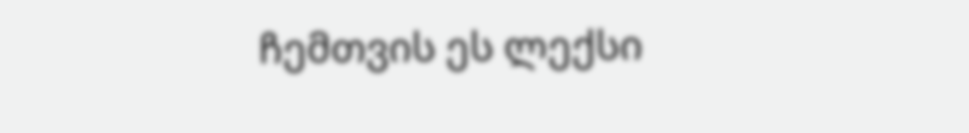ჩემთვის ეს ლექსი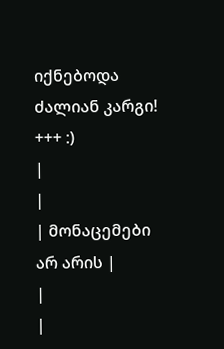იქნებოდა ძალიან კარგი! +++ :)
|
|
| მონაცემები არ არის |
|
|